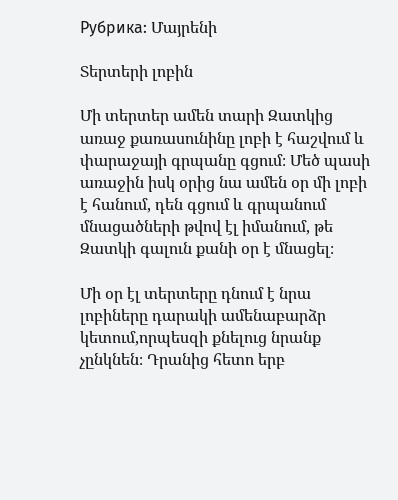Рубрика: Մայրենի

Տերտերի լոբին

Մի տերտեր ամեն տարի Զատկից առաջ քառասունինը լոբի է հաշվում և փարաջայի գրպանը գցում։ Մեծ պասի առաջին իսկ օրից նա ամեն օր մի լոբի է հանում, դեն գցում և գրպանում մնացածների թվով էլ իմանում, թե Զատկի գալուն քանի օր է մնացել։

Մի օր էլ տերտերը դնում է նրա լոբիները դարակի ամենաբարձր կետում,որպեսզի քնելուց նրանք չընկնեն։ Դրանից հետո երբ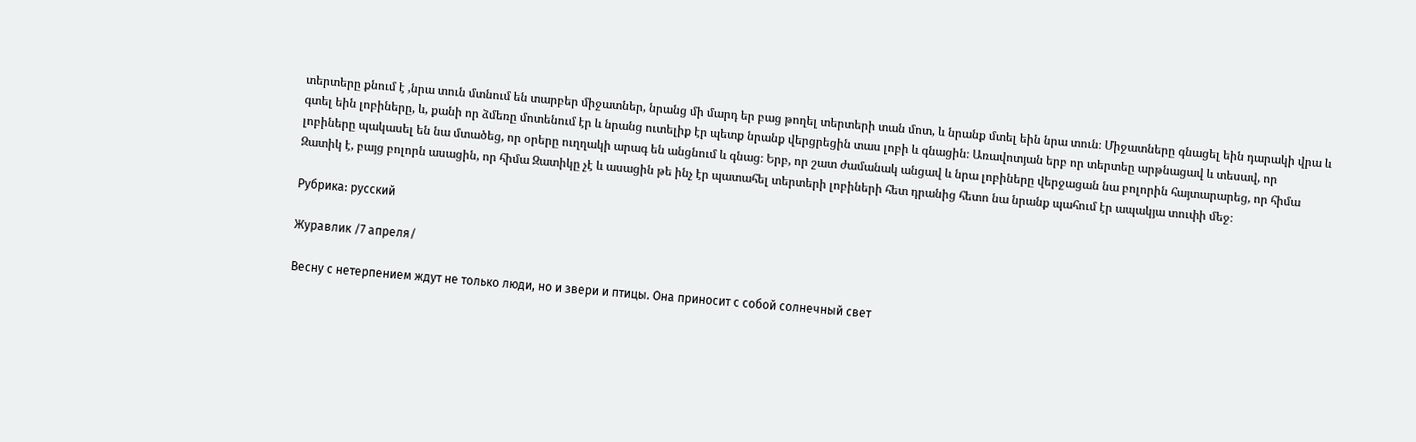տերտերը քնում է ,նրա տուն մտնում են տարբեր միջատներ, նրանց մի մարդ եր բաց թողել տերտերի տան մոտ, և նրանք մտել եին նրա տուն։ Միջատները գնացել եին դարակի վրա և գտել եին լոբիները, և, քանի որ ձմեռը մոտենում էր և նրանց ուտելիք էր պետք նրանք վերցրեցին տաս լոբի և գնացին։ Առավոտյան երբ որ տերտեը արթնացավ և տեսավ, որ լոբիները պակասել են նա մտածեց, որ օրերը ուղղակի արագ են անցնում և գնաց։ Երբ, որ շատ ժամանակ անցավ և նրա լոբիները վերջացան նա բոլորին հայտարարեց, որ հիմա Զատիկ է, բայց բոլորն ասացին, որ հիմա Զատիկը չէ և ասացին թե ինչ էր պատահել տերտերի լոբիների հետ դրանից հետո նա նրանք պահում էր ապակյա տուփի մեջ։

Рубрика: русский

Журавлик /7 апреля/

Весну с нетерпением ждут не только люди, но и звери и птицы. Она приносит с собой солнечный свет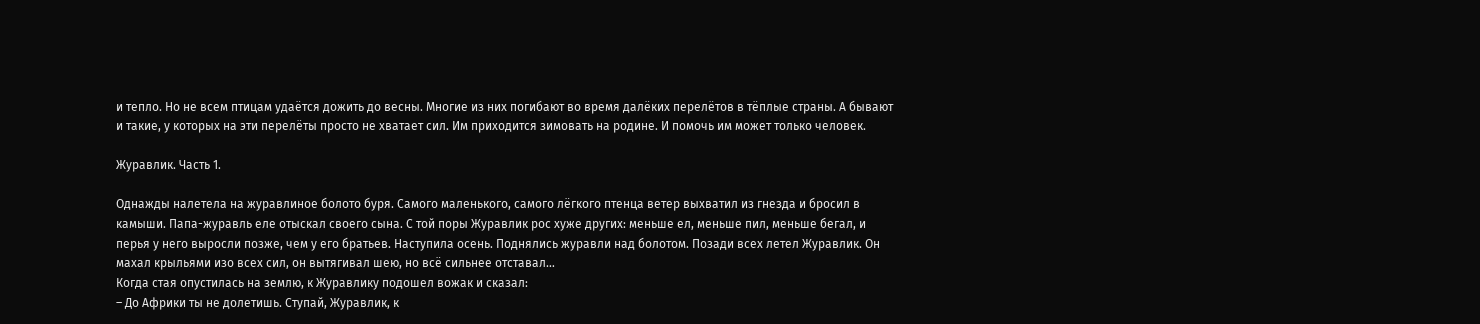и тепло. Но не всем птицам удаётся дожить до весны. Многие из них погибают во время далёких перелётов в тёплые страны. А бывают и такие, у которых на эти перелёты просто не хватает сил. Им приходится зимовать на родине. И помочь им может только человек.

Журавлик. Часть 1.

Однажды налетела на журавлиное болото буря. Самого маленького, самого лёгкого птенца ветер выхватил из гнезда и бросил в камыши. Папа-журавль еле отыскал своего сына. С той поры Журавлик рос хуже других: меньше ел, меньше пил, меньше бегал, и перья у него выросли позже, чем у его братьев. Наступила осень. Поднялись журавли над болотом. Позади всех летел Журавлик. Он махал крыльями изо всех сил, он вытягивал шею, но всё сильнее отставал…
Когда стая опустилась на землю, к Журавлику подошел вожак и сказал:
– До Африки ты не долетишь. Ступай, Журавлик, к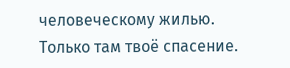человеческому жилью. Только там твоё спасение.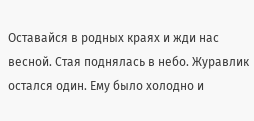Оставайся в родных краях и жди нас весной. Стая поднялась в небо. Журавлик остался один. Ему было холодно и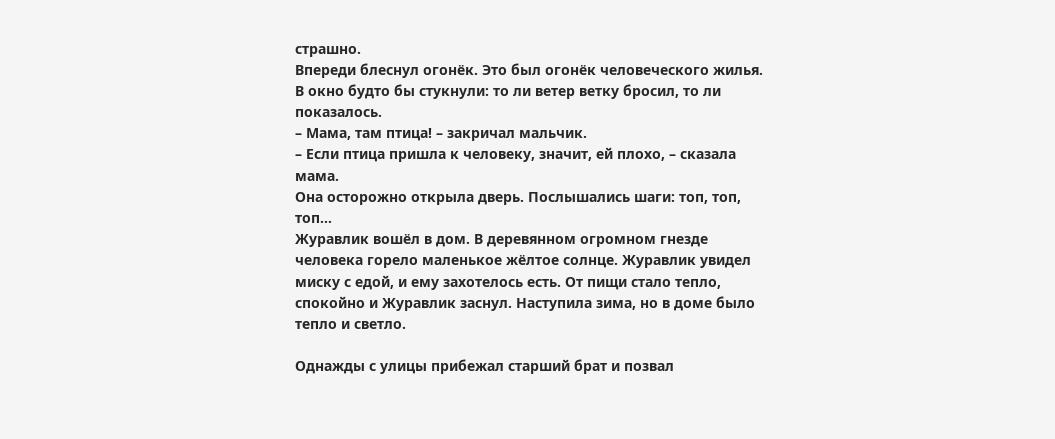страшно.
Впереди блеснул огонёк. Это был огонёк человеческого жилья. В окно будто бы стукнули: то ли ветер ветку бросил, то ли показалось.
– Мама, там птица! – закричал мальчик.
– Если птица пришла к человеку, значит, ей плохо, – сказала мама.
Она осторожно открыла дверь. Послышались шаги: топ, топ, топ…
Журавлик вошёл в дом. В деревянном огромном гнезде человека горело маленькое жёлтое солнце. Журавлик увидел миску с едой, и ему захотелось есть. От пищи стало тепло, спокойно и Журавлик заснул. Наступила зима, но в доме было тепло и светло.

Однажды с улицы прибежал старший брат и позвал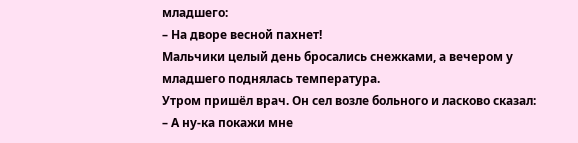младшего:
– На дворе весной пахнет!
Мальчики целый день бросались снежками, а вечером у младшего поднялась температура.
Утром пришёл врач. Он сел возле больного и ласково сказал:
– А ну-ка покажи мне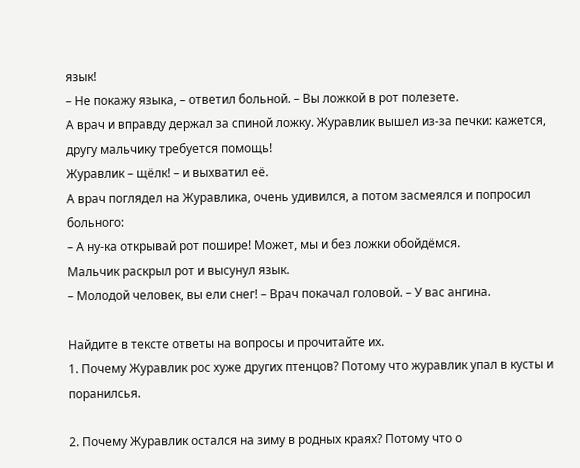язык!
– Не покажу языка, – ответил больной. – Вы ложкой в рот полезете.
А врач и вправду держал за спиной ложку. Журавлик вышел из-за печки: кажется, другу мальчику требуется помощь!
Журавлик – щёлк! – и выхватил её.
А врач поглядел на Журавлика, очень удивился, а потом засмеялся и попросил больного:
– А ну-ка открывай рот пошире! Может, мы и без ложки обойдёмся.
Мальчик раскрыл рот и высунул язык.
– Молодой человек, вы ели снег! – Врач покачал головой. – У вас ангина.

Найдите в тексте ответы на вопросы и прочитайте их.
1. Почему Журавлик рос хуже других птенцов? Потому что журавлик упал в кусты и поранилсья.

2. Почему Журавлик остался на зиму в родных краях? Потому что о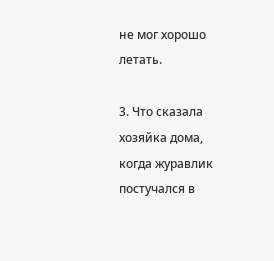не мог хорошо летать.

3. Что сказала хозяйка дома, когда журавлик постучался в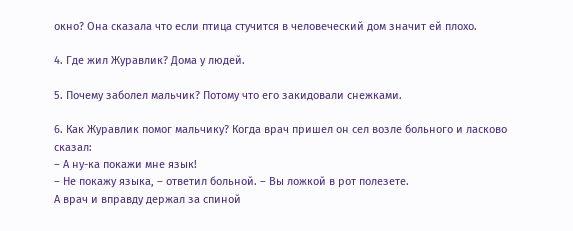окно? Она сказала что если птица стучится в человеческий дом значит ей плохо.

4. Где жил Журавлик? Дома у людей.

5. Почему заболел мальчик? Потому что его закидовали снежками.

6. Как Журавлик помог мальчику? Когда врач пришел он сел возле больного и ласково сказал:
– А ну-ка покажи мне язык!
– Не покажу языка, – ответил больной. – Вы ложкой в рот полезете.
А врач и вправду держал за спиной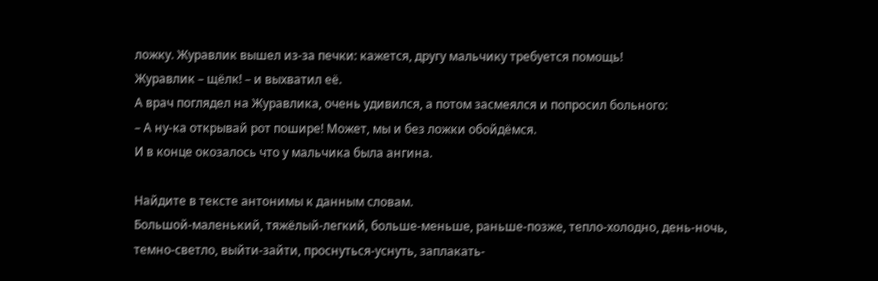ложку. Журавлик вышел из-за печки: кажется, другу мальчику требуется помощь!
Журавлик – щёлк! – и выхватил её.
А врач поглядел на Журавлика, очень удивился, а потом засмеялся и попросил больного:
– А ну-ка открывай рот пошире! Может, мы и без ложки обойдёмся.
И в конце окозалось что у мальчика была ангина.

Найдите в тексте антонимы к данным словам.
Большой-маленький, тяжёлый-легкий, больше-меньше, раньше-позже, тепло-холодно, день-ночь, темно-светло, выйти-зайти, проснуться-уснуть, заплакать-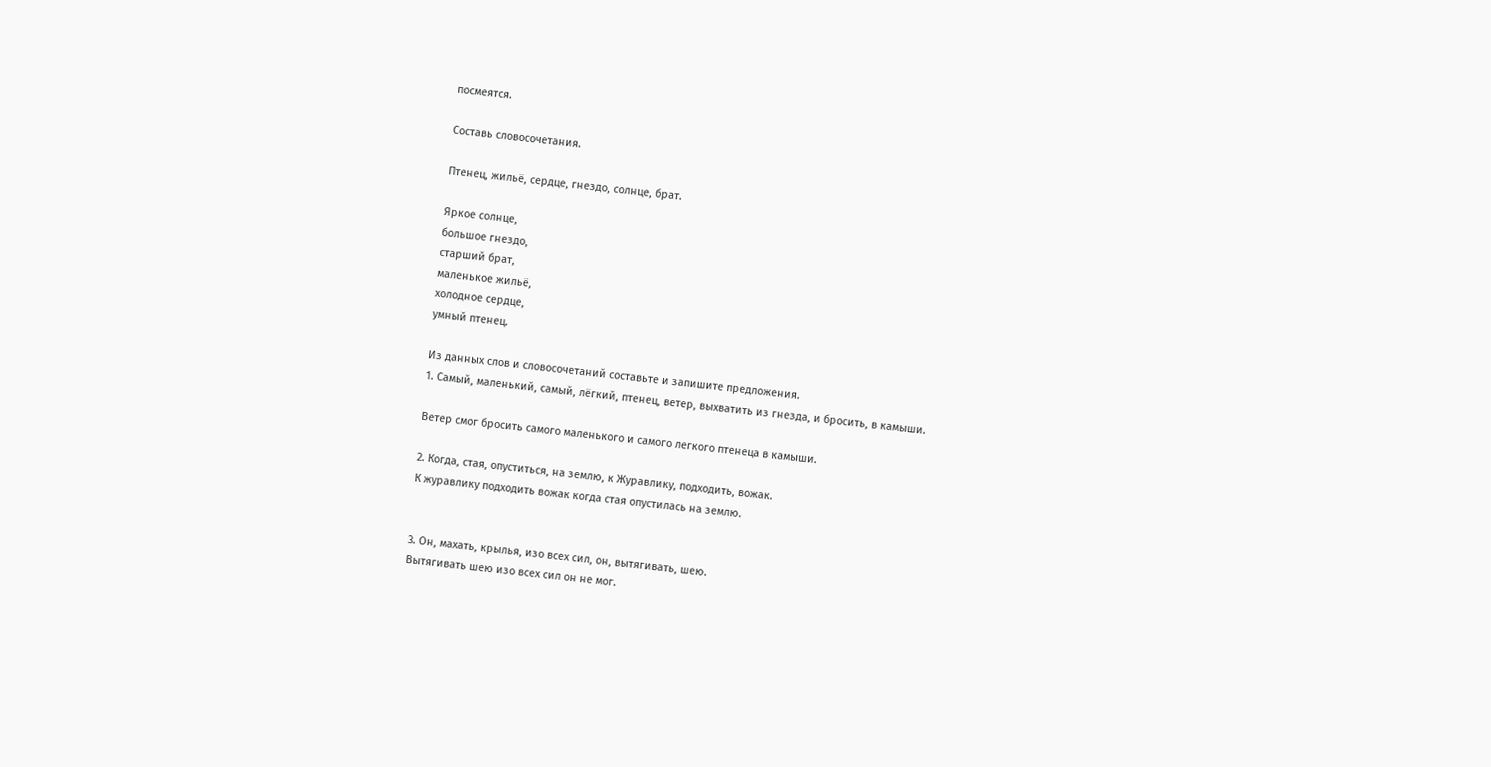посмеятся.

Составь словосочетания.

Птенец, жильё, сердце, гнездо, солнце, брат.

Яркое солнце,
большое гнездо,
старший брат,
маленькое жильё,
холодное сердце,
умный птенец.

Из данных слов и словосочетаний составьте и запишите предложения.
1. Самый, маленький, самый, лёгкий, птенец, ветер, выхватить из гнезда, и бросить, в камыши.

Ветер смог бросить самого маленького и самого легкого птенеца в камыши.

2. Когда, стая, опуститься, на землю, к Журавлику, подходить, вожак.
К журавлику подходить вожак когда стая опустилась на землю.


3. Он, махать, крылья, изо всех сил, он, вытягивать, шею.
Вытягивать шею изо всех сил он не мог.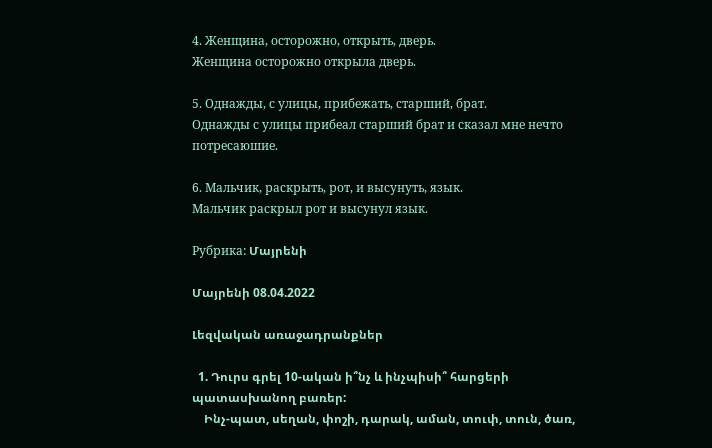4. Женщина, осторожно, открыть, дверь.
Женщина осторожно открыла дверь.

5. Однажды, с улицы, прибежать, старший, брат.
Однажды с улицы прибеал старший брат и сказал мне нечто потресаюшие.

6. Мальчик, раскрыть, рот, и высунуть, язык.
Мальчик раскрыл рот и высунул язык.

Рубрика: Մայրենի

Մայրենի 08.04.2022

Լեզվական առաջադրանքներ

  1. Դուրս գրել 10-ական ի՞նչ և ինչպիսի՞ հարցերի պատասխանող բառեր:
    Ինչ-պատ, սեղան, փոշի, դարակ, աման, տուփ, տուն, ծառ,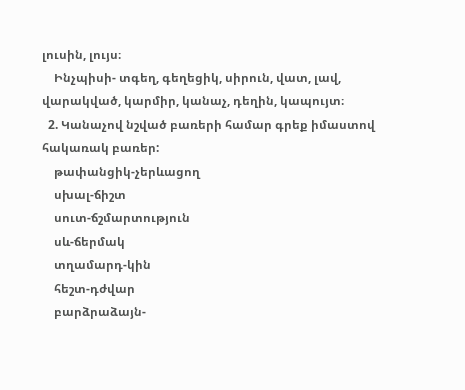լուսին, լույս։
    Ինչպիսի- տգեղ, գեղեցիկ, սիրուն, վատ, լավ, վարակված, կարմիր, կանաչ, դեղին, կապույտ։
  2. Կանաչով նշված բառերի համար գրեք իմաստով հակառակ բառեր:
    թափանցիկ-չերևացող
    սխալ-ճիշտ
    սուտ-ճշմարտություն
    սև-ճերմակ
    տղամարդ-կին
    հեշտ-դժվար
    բարձրաձայն-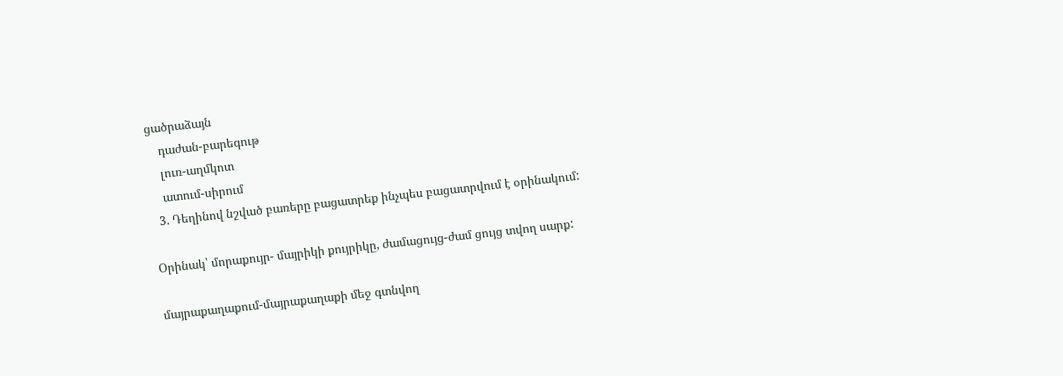ցածրաձայն
    դաժան-բարեգութ
    լուռ-աղմկոտ
    ատում-սիրում
  3. Դեղինով նշված բառերը բացատրեք ինչպես բացատրվում է օրինակում:

Օրինակ՝ մորաքույր- մայրիկի քույրիկը, ժամացույց-ժամ ցույց տվող սարք:

մայրաքաղաքում-մայրաքաղաքի մեջ գտնվող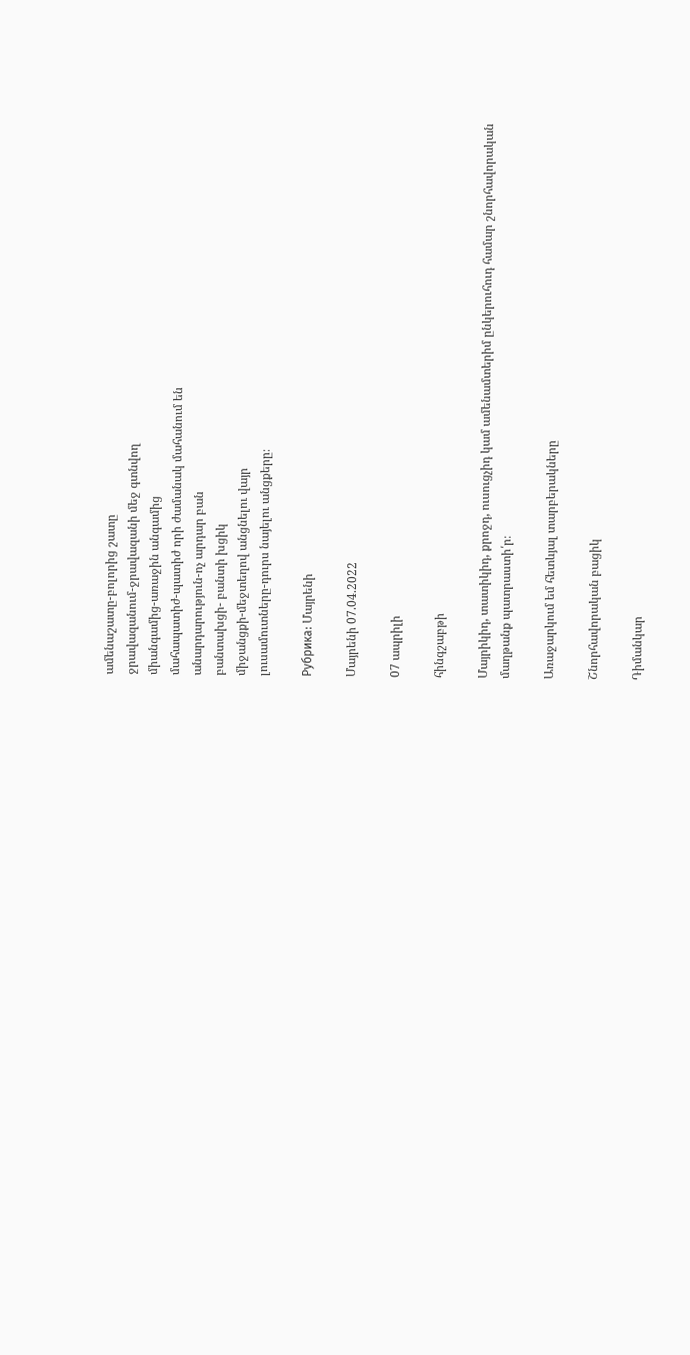ամենաշատը-բոլորից շատը
ջրավազանում-ջրավազանի մեջ գտնվող
միանգամից-առաջին անգամից
մահապատիժ-պատիժ որի ժամանակ մահանում են
անարդարություն-ոչ արդար բան
բանտախցի- բանտի խցիկ
միջանցքի-մեջտեղով անցնելու վայր
լուսամուտները-դուրս նայելու անցքերը։

Рубрика: Մայրենի

Մայրենի 07.04.2022

07 ապրիլի

հինգշաբթի

Մայրիկիդ, տատիկիդ, քրոջդ, ուսուցչիդ կամ ամենամտերիմ ընկերուհուդ համար շնորհավորական մաղթանք պատրաստի՛ր։

Առաջարկում եմ հետևյալ տարբերակները

Շնորհավորական բացիկ

Դիմանկար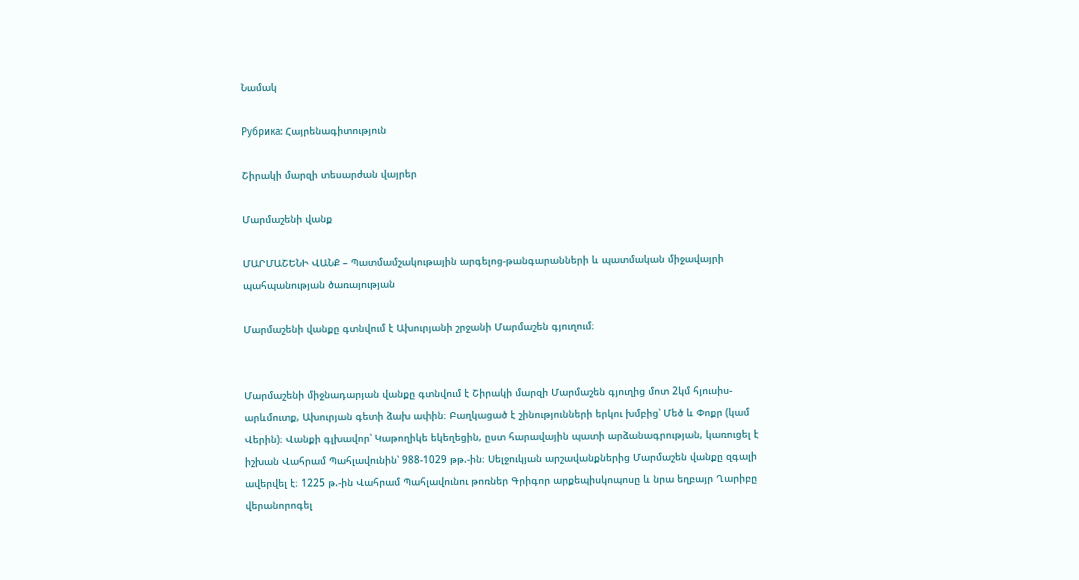Նամակ

Рубрика: Հայրենագիտություն

Շիրակի մարզի տեսարժան վայրեր

Մարմաշենի վանք

ՄԱՐՄԱՇԵՆԻ ՎԱՆՔ – Պատմամշակութային արգելոց-թանգարանների և պատմական միջավայրի  պահպանության ծառայության

Մարմաշենի վանքը գտնվում է Ախուրյանի շրջանի Մարմաշեն գյուղում։


Մարմաշենի միջնադարյան վանքը գտնվում է Շիրակի մարզի Մարմաշեն գյուղից մոտ 2կմ հյուսիս-արևմուտք, Ախուրյան գետի ձախ ափին։ Բաղկացած է շինությունների երկու խմբից՝ Մեծ և Փոքր (կամ Վերին)։ Վանքի գլխավոր՝ Կաթողիկե եկեղեցին, ըստ հարավային պատի արձանագրության, կառուցել է իշխան Վահրամ Պահլավունին՝ 988-1029 թթ.-ին։ Սելջուկյան արշավանքներից Մարմաշեն վանքը զգալի ավերվել է։ 1225 թ.-ին Վահրամ Պահլավունու թոռներ Գրիգոր արքեպիսկոպոսը և նրա եղբայր Ղարիբը վերանորոգել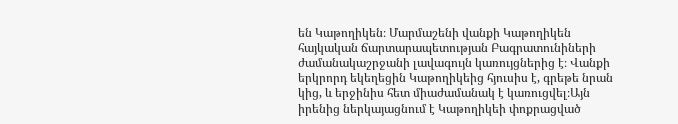են Կաթողիկեն։ Մարմաշենի վանքի Կաթողիկեն հայկական ճարտարապետության Բագրատունիների ժամանակաշրջանի լավագույն կառույցներից է։ Վանքի երկրորդ եկեղեցին Կաթողիկեից հյուսիս է, գրեթե նրան կից, և երջինիս հետ միաժամանակ է կառուցվել։Այն իրենից ներկայացնում է Կաթողիկեի փոքրացված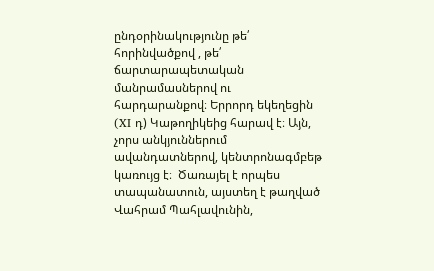ընդօրինակությունը թե՛ հորինվածքով , թե՛ ճարտարապետական մանրամասներով ու հարդարանքով։ Երրորդ եկեղեցին (XI դ) Կաթողիկեից հարավ է։ Այն, չորս անկյուններում ավանդատներով, կենտրոնագմբեթ կառույց է։  Ծառայել է որպես տապանատուն, այստեղ է թաղված Վահրամ Պահլավունին,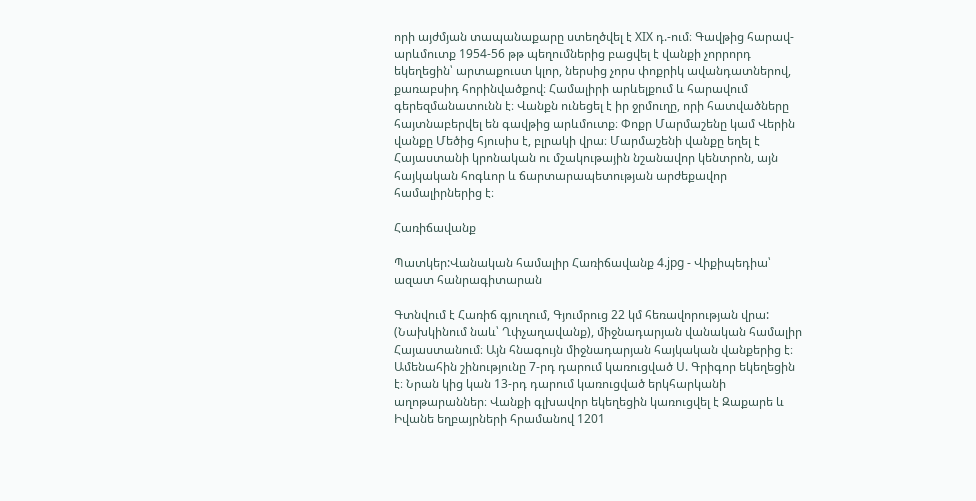որի այժմյան տապանաքարը ստեղծվել է XIX դ.-ում։ Գավթից հարավ-արևմուտք 1954-56 թթ պեղումներից բացվել է վանքի չորրորդ եկեղեցին՝ արտաքուստ կլոր, ներսից չորս փոքրիկ ավանդատներով, քառաբսիդ հորինվածքով։ Համալիրի արևելքում և հարավում գերեզմանատունն է։ Վանքն ունեցել է իր ջրմուղը, որի հատվածները հայտնաբերվել են գավթից արևմուտք։ Փոքր Մարմաշենը կամ Վերին վանքը Մեծից հյուսիս է, բլրակի վրա։ Մարմաշենի վանքը եղել է Հայաստանի կրոնական ու մշակութային նշանավոր կենտրոն, այն հայկական հոգևոր և ճարտարապետության արժեքավոր համալիրներից է։

Հառիճավանք

Պատկեր:Վանական համալիր Հառիճավանք 4.jpg - Վիքիպեդիա՝ ազատ հանրագիտարան

Գտնվում է Հառիճ գյուղում, Գյումրուց 22 կմ հեռավորության վրա: (Նախկինում նաև՝ Ղփչաղավանք), միջնադարյան վանական համալիր Հայաստանում։ Այն հնագույն միջնադարյան հայկական վանքերից է։ Ամենահին շինությունը 7-րդ դարում կառուցված Ս. Գրիգոր եկեղեցին է։ Նրան կից կան 13-րդ դարում կառուցված երկհարկանի աղոթարաններ։ Վանքի գլխավոր եկեղեցին կառուցվել է Զաքարե և Իվանե եղբայրների հրամանով 1201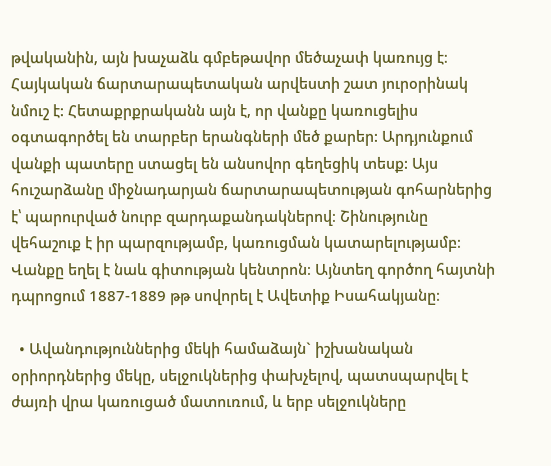թվականին, այն խաչաձև գմբեթավոր մեծաչափ կառույց է։ Հայկական ճարտարապետական արվեստի շատ յուրօրինակ նմուշ է: Հետաքրքրականն այն է, որ վանքը կառուցելիս օգտագործել են տարբեր երանգների մեծ քարեր: Արդյունքում վանքի պատերը ստացել են անսովոր գեղեցիկ տեսք: Այս հուշարձանը միջնադարյան ճարտարապետության գոհարներից է՝ պարուրված նուրբ զարդաքանդակներով։ Շինությունը վեհաշուք է իր պարզությամբ, կառուցման կատարելությամբ։ Վանքը եղել է նաև գիտության կենտրոն։ Այնտեղ գործող հայտնի դպրոցում 1887-1889 թթ սովորել է Ավետիք Իսահակյանը։

  • Ավանդություններից մեկի համաձայն` իշխանական օրիորդներից մեկը, սելջուկներից փախչելով, պատսպարվել է ժայռի վրա կառուցած մատուռում, և երբ սելջուկները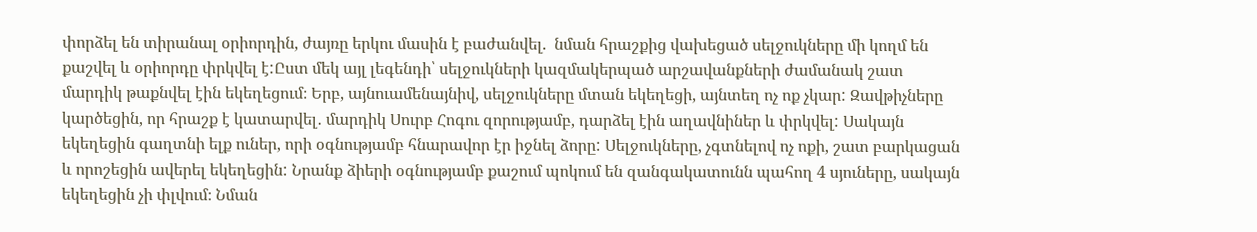փորձել են տիրանալ օրիորդին, ժայռը երկու մասին է բաժանվել.  նման հրաշքից վախեցած սելջուկները մի կողմ են քաշվել և օրիորդը փրկվել է:Ըստ մեկ այլ լեգենդի՝ սելջուկների կազմակերպած արշավանքների ժամանակ շատ մարդիկ թաքնվել էին եկեղեցում։ Երբ, այնուամենայնիվ, սելջուկները մտան եկեղեցի, այնտեղ ոչ ոք չկար: Զավթիչները կարծեցին, որ հրաշք է կատարվել․ մարդիկ Սուրբ Հոգու զորությամբ, դարձել էին աղավնիներ և փրկվել: Սակայն եկեղեցին գաղտնի ելք ուներ, որի օգնությամբ հնարավոր էր իջնել ձորը: Սելջուկները, չգտնելով ոչ ոքի, շատ բարկացան և որոշեցին ավերել եկեղեցին: Նրանք ձիերի օգնությամբ քաշում պոկում են զանգակատունն պահող 4 սյուները, սակայն եկեղեցին չի փլվում։ Նման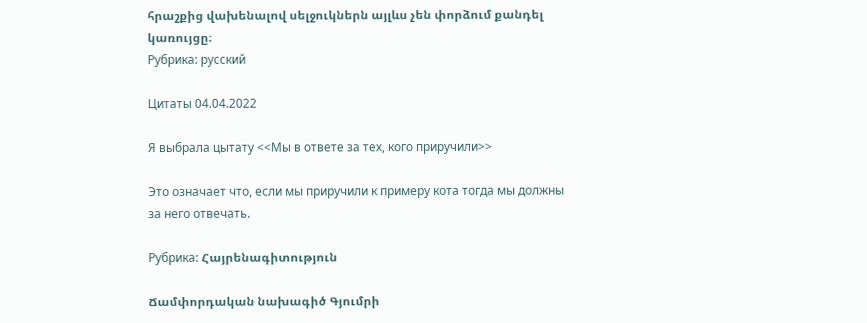հրաշքից վախենալով սելջուկներն այլևս չեն փորձում քանդել կառույցը։
Рубрика: русский

Цитаты 04.04.2022

Я выбрала цытату <<Мы в ответе за тех, кого приручили>>

Это означает что, если мы приручили к примеру кота тогда мы должны за него отвечать.

Рубрика: Հայրենագիտություն

Ճամփորդական նախագիծ Գյումրի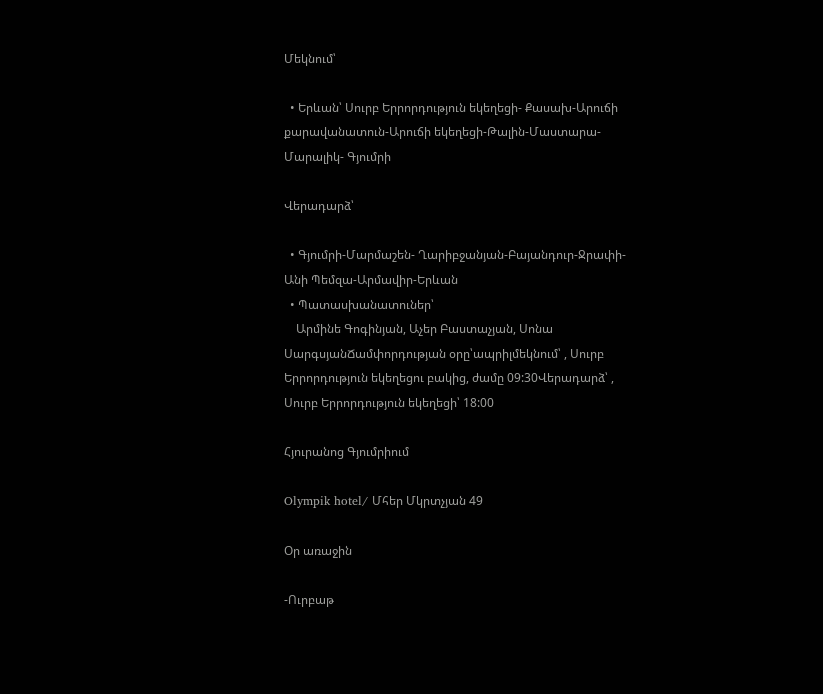Մեկնում՝

  • Երևան՝ Սուրբ Երրորդություն եկեղեցի- Քասախ-Արուճի քարավանատուն-Արուճի եկեղեցի-Թալին-Մաստարա- Մարալիկ- Գյումրի

Վերադարձ՝

  • Գյումրի-Մարմաշեն- Ղարիբջանյան-Բայանդուր-Ջրափի-Անի Պեմզա-Արմավիր-Երևան
  • Պատասխանատուներ՝
    Արմինե Գոգինյան, Աչեր Բաստաչյան, Սոնա ՍարգսյանՃամփորդության օրը՝ապրիլմեկնում՝ , Սուրբ Երրորդություն եկեղեցու բակից, ժամը 09:30Վերադարձ՝ , Սուրբ Երրորդություն եկեղեցի՝ 18:00

Հյուրանոց Գյումրիում

Olympik hotel/ Մհեր Մկրտչյան 49

Օր առաջին

-Ուրբաթ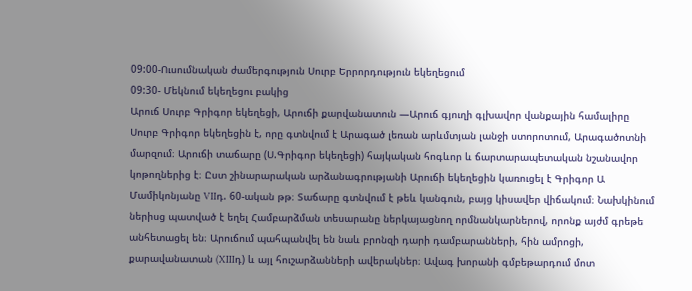09:00-Ուսումնական ժամերգություն Սուրբ Երրորդություն եկեղեցում
09:30- Մեկնում եկեղեցու բակից
Արուճ Սուրբ Գրիգոր եկեղեցի, Արուճի քարվանատուն —Արուճ գյուղի գլխավոր վանքային համալիրը Սուրբ Գրիգոր եկեղեցին է, որը գտնվում է Արագած լեռան արևմտյան լանջի ստորոտում, Արագածոտնի մարզում։ Արուճի տաճարը (Ս.Գրիգոր եկեղեցի) հայկական հոգևոր և ճարտարապետական նշանավոր կոթողներից է։ Ըստ շինարարական արձանագրությանի Արուճի եկեղեցին կառուցել է Գրիգոր Ա Մամիկոնյանը VIIդ. 60-ական թթ։ Տաճարը գտնվում է թեև կանգուն, բայց կիսավեր վիճակում։ Նախկինում ներիսց պատված է եղել Համբարձման տեսարանը ներկայացնող որմնանկարներով, որոնք այժմ գրեթե անհետացել են։ Արուճում պահպանվել են նաև բրոնզի դարի դամբարանների, հին ամրոցի, քարավանատան (XIIIդ) և այլ հուշարձանների ավերակներ։ Ավագ խորանի գմբեթարդում մոտ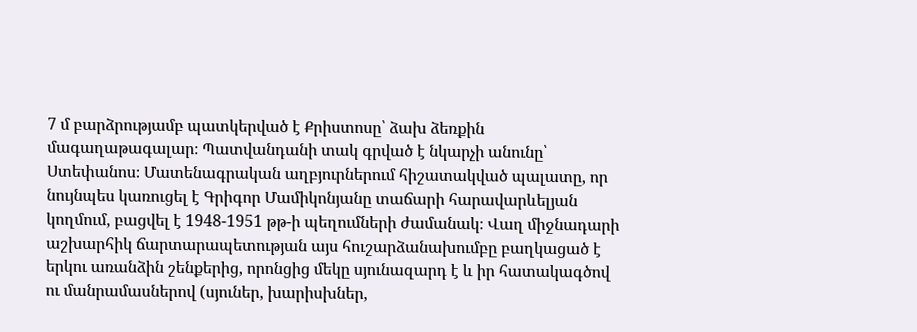7 մ բարձրությամբ պատկերված է Քրիստոսը՝ ձախ ձեռքին մագաղաթագալար։ Պատվանդանի տակ գրված է նկարչի անունը՝ Ստեփանոս։ Մատենագրական աղբյուրներում հիշատակված պալատը, որ նույնպես կառուցել է Գրիգոր Մամիկոնյանը տաճարի հարավարևելյան կողմում, բացվել է 1948-1951 թթ-ի պեղումների ժամանակ։ Վաղ միջնադարի աշխարհիկ ճարտարապետության այս հուշարձանախումբը բաղկացած է երկու առանձին շենքերից, որոնցից մեկը սյունազարդ է և իր հատակագծով ու մանրամասներով (սյուներ, խարիսխներ,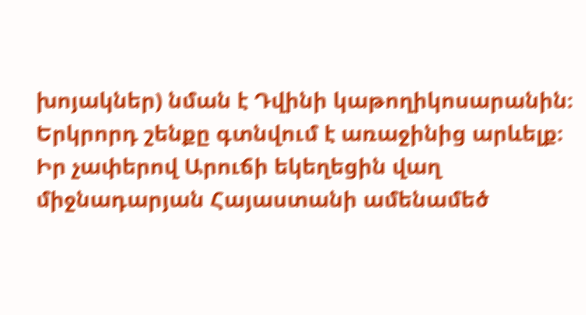խոյակներ) նման է Դվինի կաթողիկոսարանին։ Երկրորդ շենքը գտնվում է առաջինից արևելք։ Իր չափերով Արուճի եկեղեցին վաղ միջնադարյան Հայաստանի ամենամեծ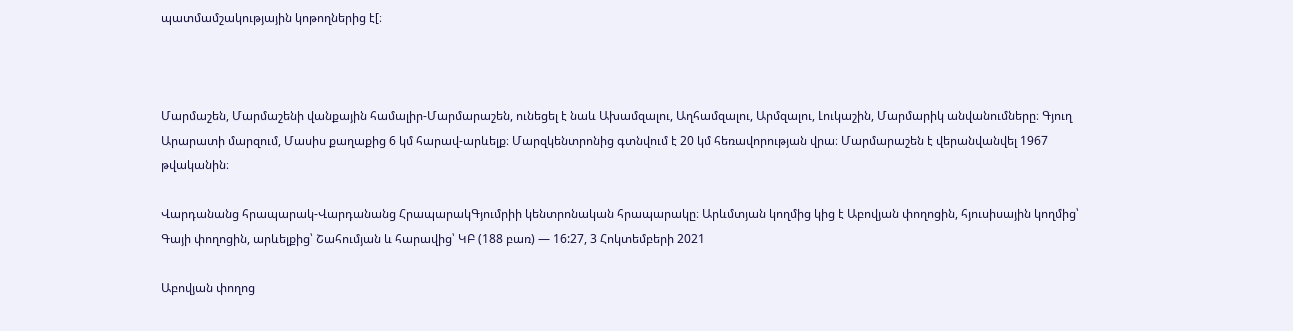պատմամշակությային կոթողներից է[։



Մարմաշեն, Մարմաշենի վանքային համալիր-Մարմարաշեն, ունեցել է նաև Ախամզալու, Աղհամզալու, Արմզալու, Լուկաշին, Մարմարիկ անվանումները։ Գյուղ Արարատի մարզում, Մասիս քաղաքից 6 կմ հարավ-արևելք։ Մարզկենտրոնից գտնվում է 20 կմ հեռավորության վրա։ Մարմարաշեն է վերանվանվել 1967 թվականին։

Վարդանանց հրապարակ-Վարդանանց ՀրապարակԳյումրիի կենտրոնական հրապարակը։ Արևմտյան կողմից կից է Աբովյան փողոցին, հյուսիսային կողմից՝ Գայի փողոցին, արևելքից՝ Շահումյան և հարավից՝ ԿԲ (188 բառ) — 16:27, 3 Հոկտեմբերի 2021

Աբովյան փողոց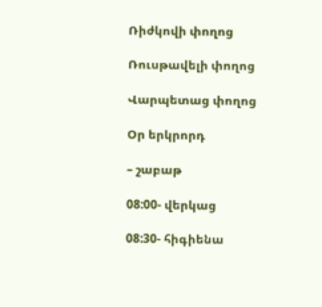Ռիժկովի փողոց

Ռուսթավելի փողոց

Վարպետաց փողոց

Օր երկրորդ

– շաբաթ

08:00- վերկաց

08:30- հիգիենա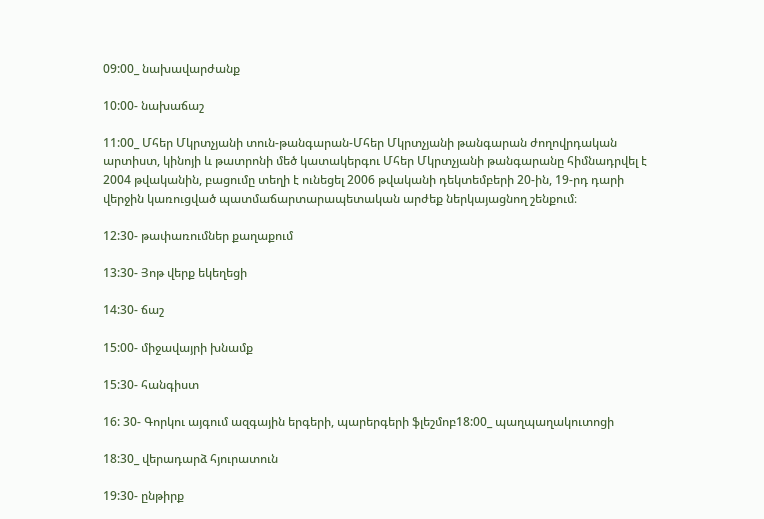09:00_ նախավարժանք

10:00- նախաճաշ

11:00_ Մհեր Մկրտչյանի տուն-թանգարան-Մհեր Մկրտչյանի թանգարան ժողովրդական արտիստ, կինոյի և թատրոնի մեծ կատակերգու Մհեր Մկրտչյանի թանգարանը հիմնադրվել է 2004 թվականին, բացումը տեղի է ունեցել 2006 թվականի դեկտեմբերի 20-ին, 19-րդ դարի վերջին կառուցված պատմաճարտարապետական արժեք ներկայացնող շենքում։

12:30- թափառումներ քաղաքում

13:30- Յոթ վերք եկեղեցի

14:30- ճաշ

15:00- միջավայրի խնամք

15:30- հանգիստ

16: 30- Գորկու այգում ազգային երգերի, պարերգերի ֆլեշմոբ18:00_ պաղպաղակուտոցի

18:30_ վերադարձ հյուրատուն

19:30- ընթիրք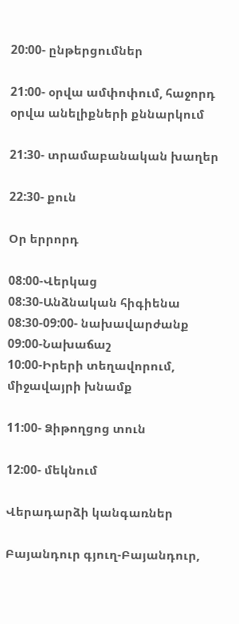20:00- ընթերցումներ

21:00- օրվա ամփոփում, հաջորդ օրվա անելիքների քննարկում

21:30- տրամաբանական խաղեր

22:30- քուն

Օր երրորդ

08:00-Վերկաց
08:30-Անձնական հիգիենա
08:30-09:00- նախավարժանք
09:00-Նախաճաշ
10:00-Իրերի տեղավորում, միջավայրի խնամք

11:00- Ձիթողցոց տուն

12:00- մեկնում

Վերադարձի կանգառներ

Բայանդուր գյուղ-Բայանդուր,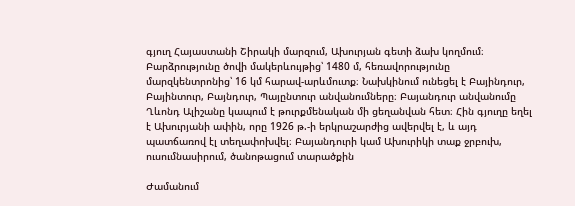գյուղ Հայաստանի Շիրակի մարզում, Ախուրյան գետի ձախ կողմում։ Բարձրությունը ծովի մակերևույթից՝ 1480 մ, հեռավորությունը մարզկենտրոնից՝ 16 կմ հարավ-արևմուտք։ Նախկինում ունեցել է Բայինդուր, Բայինտուր, Բայնդուր, Պայընտուր անվանումները։ Բայանդուր անվանումը Ղևոնդ Ալիշանը կապում է թուրքմենական մի ցեղանվան հետ։ Հին գյուղը եղել է Ախուրյանի ափին, որը 1926 թ.-ի երկրաշարժից ավերվել է, և այդ պատճառով էլ տեղափոխվել։ Բայանդուրի կամ Ախուրիկի տաք ջրբուխ, ուսումնասիրում, ծանոթացում տարածքին

Ժամանում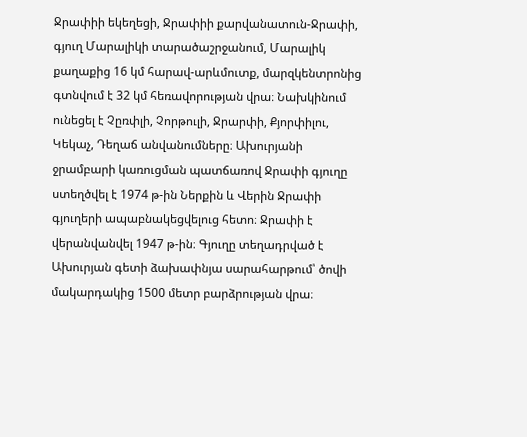Ջրափիի եկեղեցի, Ջրափիի քարվանատուն-Ջրափի, գյուղ Մարալիկի տարածաշրջանում, Մարալիկ քաղաքից 16 կմ հարավ-արևմուտք, մարզկենտրոնից գտնվում է 32 կմ հեռավորության վրա։ Նախկինում ունեցել է Չըռփլի, Չորթուլի, Ջրարփի, Քյորփիլու, Կեկաչ, Դեղաճ անվանումները։ Ախուրյանի ջրամբարի կառուցման պատճառով Ջրափի գյուղը ստեղծվել է 1974 թ-ին Ներքին և Վերին Ջրափի գյուղերի ապաբնակեցվելուց հետո։ Ջրափի է վերանվանվել 1947 թ-ին։ Գյուղը տեղադրված է Ախուրյան գետի ձախափնյա սարահարթում՝ ծովի մակարդակից 1500 մետր բարձրության վրա։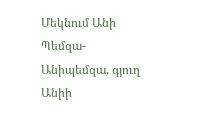Մեկնում Անի Պեմզա-Անիպեմզա, գյուղ Անիի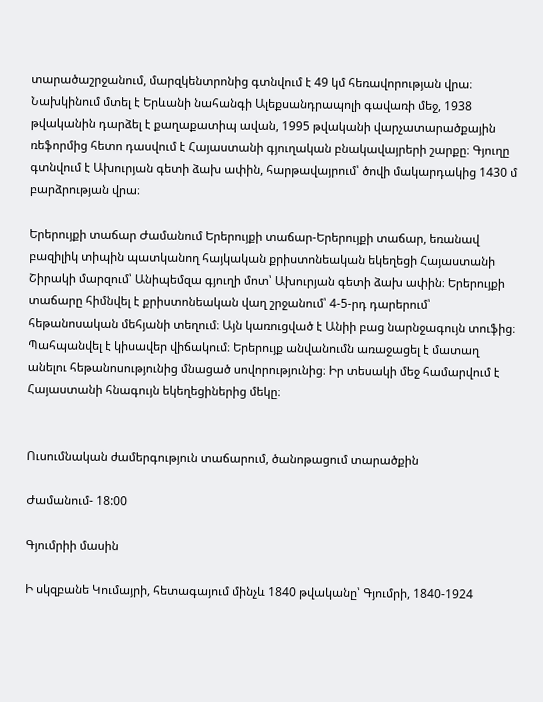տարածաշրջանում, մարզկենտրոնից գտնվում է 49 կմ հեռավորության վրա։ Նախկինում մտել է Երևանի նահանգի Ալեքսանդրապոլի գավառի մեջ, 1938 թվականին դարձել է քաղաքատիպ ավան, 1995 թվականի վարչատարածքային ռեֆորմից հետո դասվում է Հայաստանի գյուղական բնակավայրերի շարքը։ Գյուղը գտնվում է Ախուրյան գետի ձախ ափին, հարթավայրում՝ ծովի մակարդակից 1430 մ բարձրության վրա։

Երերույքի տաճար Ժամանում Երերույքի տաճար-Երերույքի տաճար, եռանավ բազիլիկ տիպին պատկանող հայկական քրիստոնեական եկեղեցի Հայաստանի Շիրակի մարզում՝ Անիպեմզա գյուղի մոտ՝ Ախուրյան գետի ձախ ափին։ Երերույքի տաճարը հիմնվել է քրիստոնեական վաղ շրջանում՝ 4-5-րդ դարերում՝ հեթանոսական մեհյանի տեղում։ Այն կառուցված է Անիի բաց նարնջագույն տուֆից։ Պահպանվել է կիսավեր վիճակում։ Երերույք անվանումն առաջացել է մատաղ անելու հեթանոսությունից մնացած սովորությունից։ Իր տեսակի մեջ համարվում է Հայաստանի հնագույն եկեղեցիներից մեկը։


Ուսումնական ժամերգություն տաճարում, ծանոթացում տարածքին

Ժամանում- 18:00

Գյումրիի մասին

Ի սկզբանե Կումայրի, հետագայում մինչև 1840 թվականը՝ Գյումրի, 1840-1924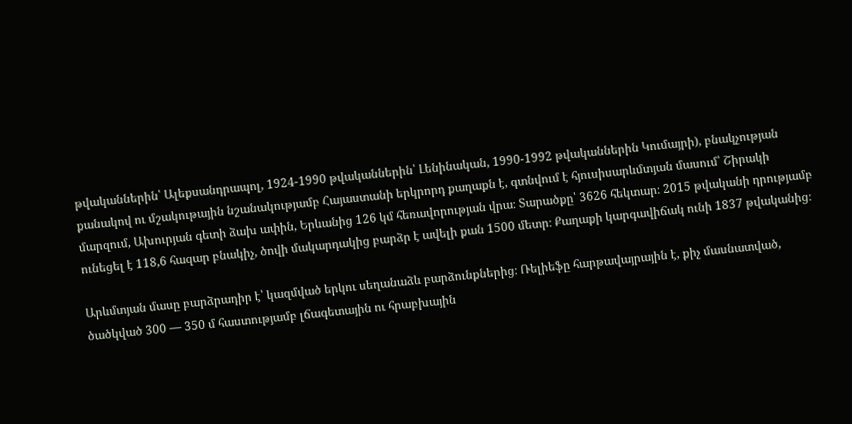թվականներին՝ Ալեքսանդրապոլ, 1924-1990 թվականներին՝ Լենինական, 1990-1992 թվականներին Կումայրի), բնակչության քանակով ու մշակութային նշանակությամբ Հայաստանի երկրորդ քաղաքն է, գտնվում է հյուսիսարևմտյան մասում՝ Շիրակի մարզում, Ախուրյան գետի ձախ ափին, Երևանից 126 կմ հեռավորության վրա։ Տարածքը՝ 3626 հեկտար։ 2015 թվականի դրությամբ ունեցել է 118,6 հազար բնակիչ, ծովի մակարդակից բարձր է ավելի քան 1500 մետր։ Քաղաքի կարգավիճակ ունի 1837 թվականից։

Արևմտյան մասը բարձրադիր է՝ կազմված երկու սեղանաձև բարձունքներից։ Ռելիեֆը հարթավայրային է, քիչ մասնատված, ծածկված 300 — 350 մ հաստությամբ լճագետային ու հրաբխային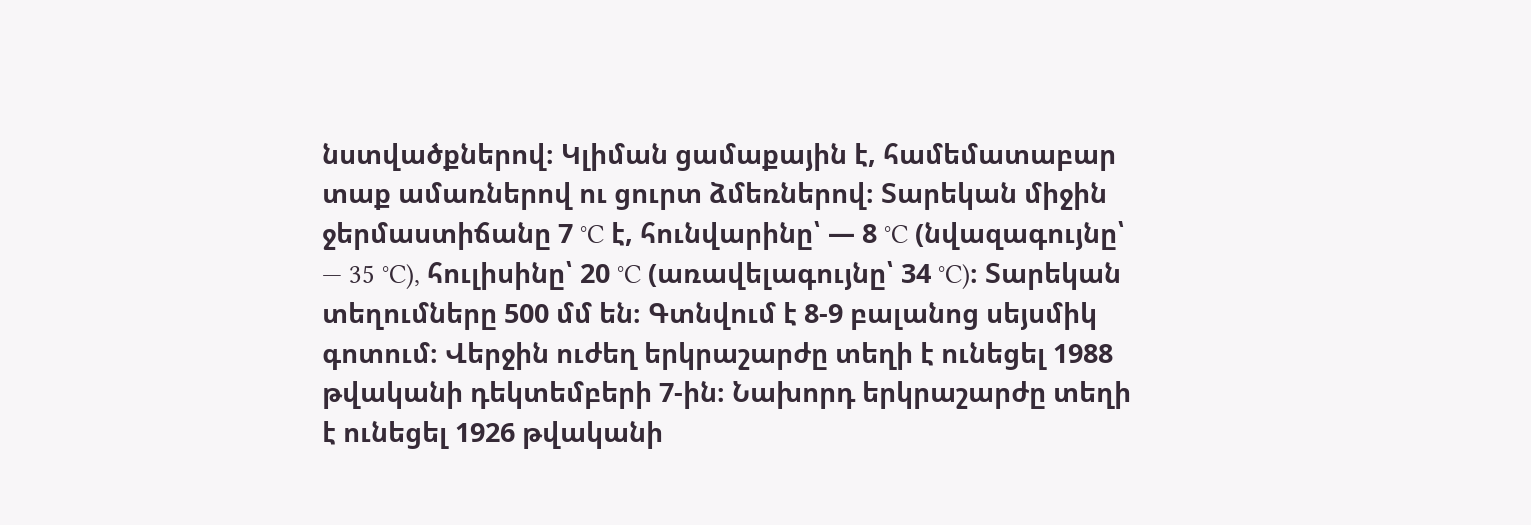նստվածքներով։ Կլիման ցամաքային է, համեմատաբար տաք ամառներով ու ցուրտ ձմեռներով։ Տարեկան միջին ջերմաստիճանը 7 °C է, հունվարինը՝ — 8 °C (նվազագույնը՝ — 35 °C), հուլիսինը՝ 20 °C (առավելագույնը՝ 34 °C)։ Տարեկան տեղումները 500 մմ են։ Գտնվում է 8-9 բալանոց սեյսմիկ գոտում։ Վերջին ուժեղ երկրաշարժը տեղի է ունեցել 1988 թվականի դեկտեմբերի 7-ին։ Նախորդ երկրաշարժը տեղի է ունեցել 1926 թվականի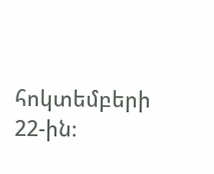հոկտեմբերի 22-ին։